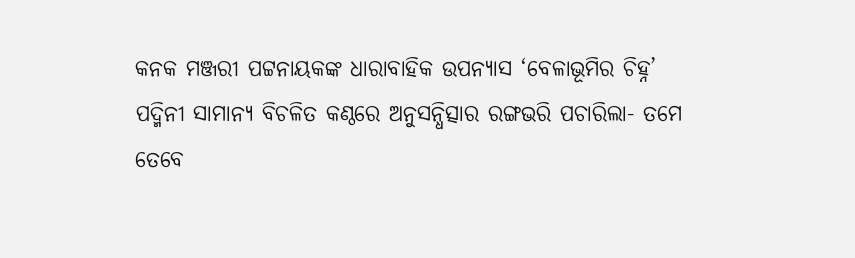କନକ ମଞ୍ଜରୀ ପଟ୍ଟନାୟକଙ୍କ ଧାରାବାହିକ ଉପନ୍ୟାସ ‘ବେଳାଭୂମିର ଚିହ୍ନ’
ପଦ୍ମିନୀ ସାମାନ୍ୟ ବିଚଳିତ କଣ୍ଠରେ ଅନୁସନ୍ଧିତ୍ସାର ରଙ୍ଗଭରି ପଚାରିଲା- ତମେ ତେବେ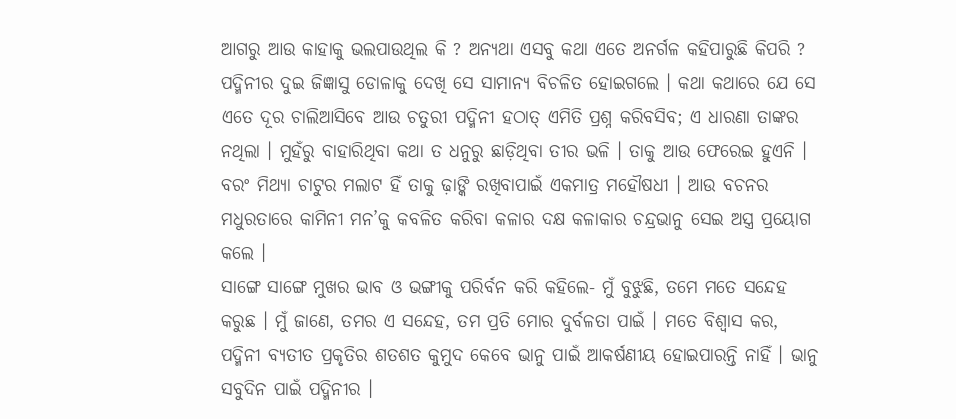ଆଗରୁ ଆଉ କାହାକୁ ଭଲପାଉଥିଲ କି ? ଅନ୍ୟଥା ଏସବୁ କଥା ଏତେ ଅନର୍ଗଳ କହିପାରୁଛି କିପରି ?
ପଦ୍ମିନୀର ଦୁଇ ଜିଜ୍ଞାସୁ ଡୋଳାକୁ ଦେଖି ସେ ସାମାନ୍ୟ ବିଚଳିତ ହୋଇଗଲେ । କଥା କଥାରେ ଯେ ସେ ଏତେ ଦୂର ଚାଲିଆସିବେ ଆଉ ଚତୁରୀ ପଦ୍ମିନୀ ହଠାତ୍ ଏମିତି ପ୍ରଶ୍ନ କରିବସିବ; ଏ ଧାରଣା ତାଙ୍କର ନଥିଲା । ମୁହଁରୁ ବାହାରିଥିବା କଥା ତ ଧନୁରୁ ଛାଡ଼ିଥିବା ତୀର ଭଳି । ତାକୁ ଆଉ ଫେରେଇ ହୁଏନି । ବରଂ ମିଥ୍ୟା ଚାଟୁର ମଲାଟ ହିଁ ତାକୁ ଢ଼ାଙ୍କି ରଖିବାପାଇଁ ଏକମାତ୍ର ମହୌଷଧୀ । ଆଉ ବଚନର ମଧୁରତାରେ କାମିନୀ ମନ’କୁ କବଳିତ କରିବା କଳାର ଦକ୍ଷ କଳାକାର ଚନ୍ଦ୍ରଭାନୁ ସେଇ ଅସ୍ତ୍ର ପ୍ରୟୋଗ କଲେ ।
ସାଙ୍ଗେ ସାଙ୍ଗେ ମୁଖର ଭାବ ଓ ଭଙ୍ଗୀକୁ ପରିର୍ବନ କରି କହିଲେ- ମୁଁ ବୁଝୁଛି, ତମେ ମତେ ସନ୍ଦେହ କରୁଛ । ମୁଁ ଜାଣେ, ତମର ଏ ସନ୍ଦେହ, ତମ ପ୍ରତି ମୋର ଦୁର୍ବଳତା ପାଇଁ । ମତେ ବିଶ୍ୱାସ କର, ପଦ୍ମିନୀ ବ୍ୟତୀତ ପ୍ରକୃତିର ଶତଶତ କୁମୁଦ କେବେ ଭାନୁ ପାଇଁ ଆକର୍ଷଣୀୟ ହୋଇପାରନ୍ତି ନାହିଁ । ଭାନୁ ସବୁଦିନ ପାଇଁ ପଦ୍ମିନୀର ।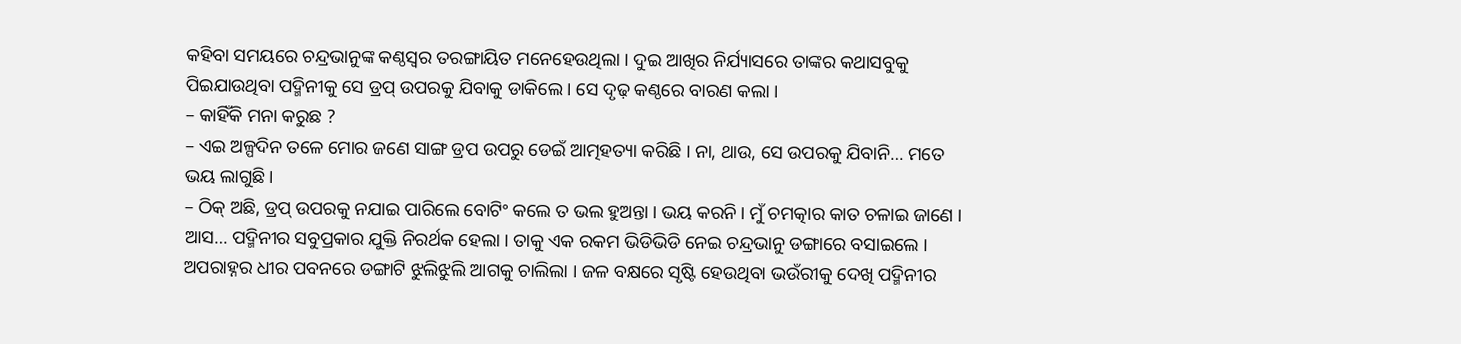କହିବା ସମୟରେ ଚନ୍ଦ୍ରଭାନୁଙ୍କ କଣ୍ଠସ୍ୱର ତରଙ୍ଗାୟିତ ମନେହେଉଥିଲା । ଦୁଇ ଆଖିର ନିର୍ଯ୍ୟାସରେ ତାଙ୍କର କଥାସବୁକୁ ପିଇଯାଉଥିବା ପଦ୍ମିନୀକୁ ସେ ଡ୍ରପ୍ ଉପରକୁ ଯିବାକୁ ଡାକିଲେ । ସେ ଦୃଢ଼ କଣ୍ଠରେ ବାରଣ କଲା ।
– କାହିଁକି ମନା କରୁଛ ?
– ଏଇ ଅଳ୍ପଦିନ ତଳେ ମୋର ଜଣେ ସାଙ୍ଗ ଡ୍ରପ ଉପରୁ ଡେଇଁ ଆତ୍ମହତ୍ୟା କରିଛି । ନା, ଥାଉ, ସେ ଉପରକୁ ଯିବାନି… ମତେ ଭୟ ଲାଗୁଛି ।
– ଠିକ୍ ଅଛି, ଡ୍ରପ୍ ଉପରକୁ ନଯାଇ ପାରିଲେ ବୋଟିଂ କଲେ ତ ଭଲ ହୁଅନ୍ତା । ଭୟ କରନି । ମୁଁ ଚମତ୍କାର କାତ ଚଳାଇ ଜାଣେ । ଆସ… ପଦ୍ମିନୀର ସବୁପ୍ରକାର ଯୁକ୍ତି ନିରର୍ଥକ ହେଲା । ତାକୁ ଏକ ରକମ ଭିଡିଭିଡି ନେଇ ଚନ୍ଦ୍ରଭାନୁ ଡଙ୍ଗାରେ ବସାଇଲେ । ଅପରାହ୍ନର ଧୀର ପବନରେ ଡଙ୍ଗାଟି ଝୁଲିଝୁଲି ଆଗକୁ ଚାଲିଲା । ଜଳ ବକ୍ଷରେ ସୃଷ୍ଟି ହେଉଥିବା ଭଉଁରୀକୁ ଦେଖି ପଦ୍ମିନୀର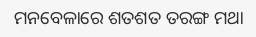ମନବେଳାରେ ଶତଶତ ତରଙ୍ଗ ମଥା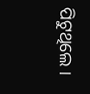ପିଟୁଥିଲେ ।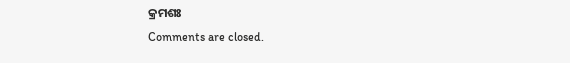କ୍ରମଶଃ
Comments are closed.